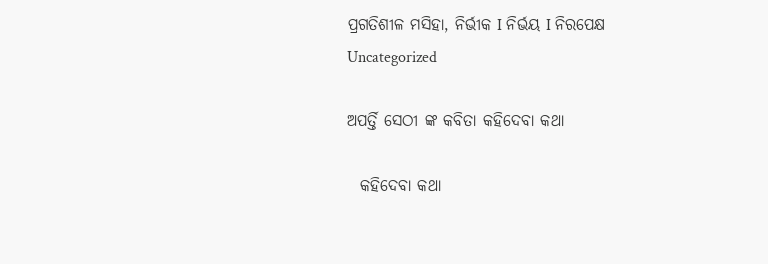ପ୍ରଗତିଶୀଳ ମସିହା, ନିର୍ଭୀକ I ନିର୍ଭୟ I ନିରପେକ୍ଷ
Uncategorized

ଅପର୍ତ୍ତି ସେଠୀ ଙ୍କ କବିତା କହିଦେବା କଥା

  କହିଦେବା କଥା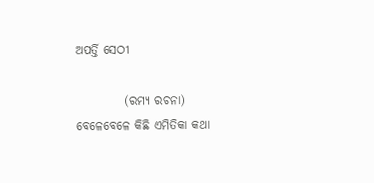ଅପର୍ତ୍ତି ସେଠୀ

          (ରମ୍ୟ ରଚନା)
ବେଳେବେଳେ କିଛି ଏମିତିକା କଥା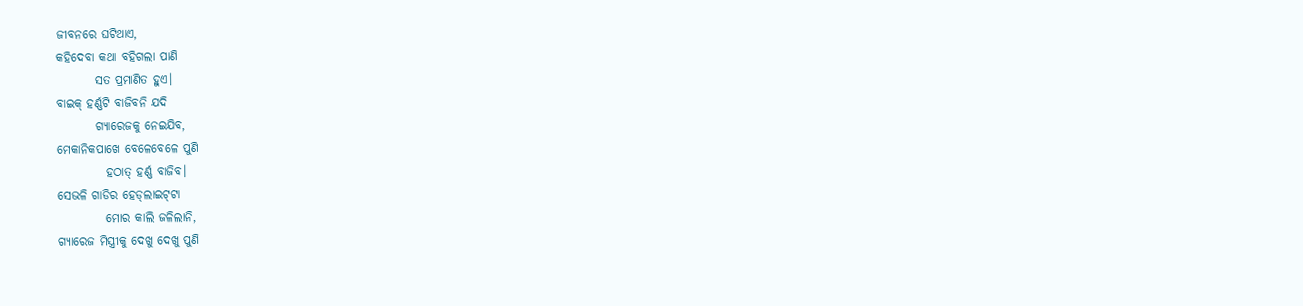ଜୀବନରେ ଘଟିଥାଏ,
କହିଦେବା କଥା ବହିଗଲା ପାଣି
        ସତ ପ୍ରମାଣିତ ହୁଏ।
ବାଇକ୍ ହର୍ଣ୍ଣଟି ବାଜିବନି ଯଦି
        ଗ୍ୟାରେଜକୁ ନେଇଯିବ,
ମେକାନିକପାଖେ ବେଳେବେଳେ ପୁଣି
          ହଠାତ୍ ହର୍ଣ୍ଣ ବାଜିବ।
ସେଭଳି ଗାଡିର ହେଡ୍‌ଲାଇଟ୍‌ଟା
          ମୋର କାଲି ଜଳିଲାନି,
ଗ୍ଯାରେଜ ମିସ୍ତ୍ରୀକୁ ଦେଖୁ ଦେଖୁ ପୁଣି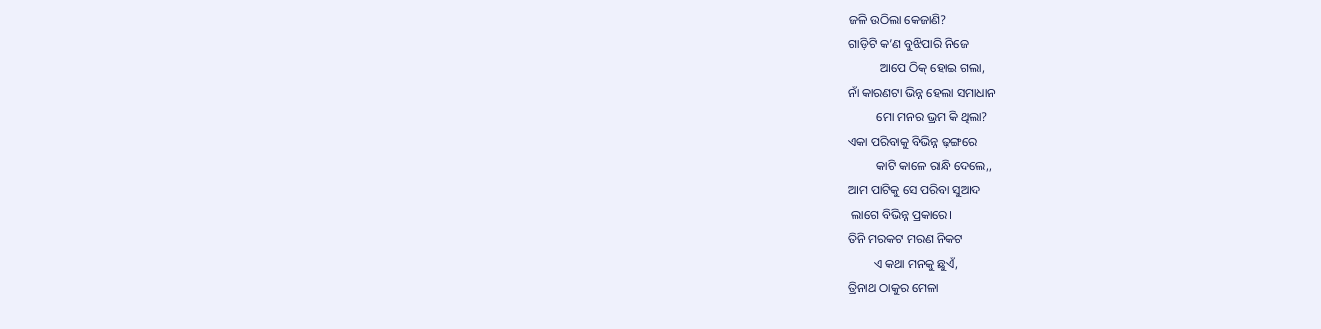ଜଳି ଉଠିଲା କେଜାଣି?
ଗାଡ଼ିଟି କ’ଣ ବୁଝିପାରି ନିଜେ
          ଆପେ ଠିକ୍ ହୋଇ ଗଲା,
ନାଁ କାରଣଟା ଭିନ୍ନ ହେଲା ସମାଧାନ
         ମୋ ମନର ଭ୍ରମ କି ଥିଲା?
ଏକା ପରିବାକୁ ବିଭିନ୍ନ ଢ଼ଙ୍ଗରେ
         କାଟି କାଳେ ରାନ୍ଧି ଦେଲେ,,
ଆମ ପାଟିକୁ ସେ ପରିବା ସୁଆଦ
 ଲାଗେ ବିଭିନ୍ନ ପ୍ରକାରେ।
ତିନି ମରକଟ ମରଣ ନିକଟ
        ଏ କଥା ମନକୁ ଛୁଏଁ,
ତ୍ରିନାଥ ଠାକୁର ମେଳା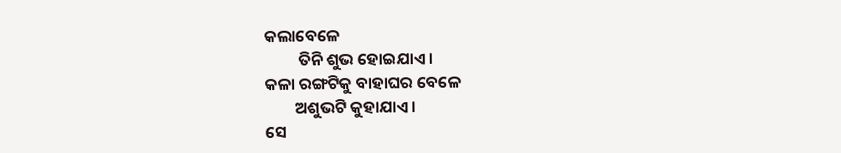କଲାବେଳେ
         ତିନି ଶୁଭ ହୋଇଯାଏ।
କଳା ରଙ୍ଗଟିକୁ ବାହାଘର ବେଳେ
        ଅଶୁଭଟି କୁହାଯାଏ।
ସେ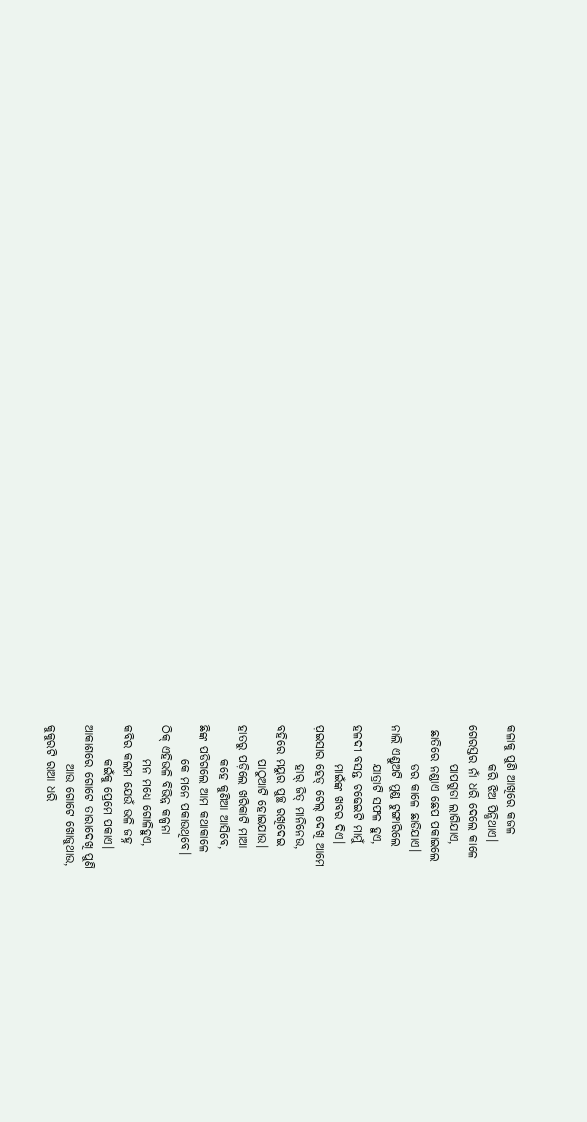କଳାକୁ ପୁଣି ଆଖିରେ କଜଳ
        କରି ଝିଅ ପିନ୍ଧିଥାଏ।
ଗେରସ୍ତର ନାଁ ଧରି ଦେଲେ କାଳେ
        ପାପଗୁଡା ଲାଗିଯାଏ,
 ଛାତିରେ ନଣ୍ଡାଏ ଛେପ ପକାଇଲେ
        ଡର କାଳେ ଛାଡିଯାଏ।
ନାଲି ଏଣ୍ଡୁଅଟି ମୁଣ୍ଡ ଟୁଙ୍ଗାରିଲେ
        ଯାତ୍ରାଟି ସଫଳ ହୁଏ,
ହଳଦୀ ବସନ୍ତ ଚଢେଇଟି ମାମୁଁ
        ମାଇଁଙ୍କ ଖବର ଦିଏ।
ପ଼‌ଇସାର ହେଡ୍ ଟେଲ୍ ଦେଖି ଆମେ
        ହାର୍ ଜିତ୍ ମାନିନେଉ,
ବହିରେ ମୟୁର ପୁଚ୍ଛ ରଖିଦେଇ
       ପାଠୁଆଟି ହୋଇଯାଉ।
ହାତରୁ ପଡ଼ିଲେ ଖରିକାଟି ମାଆ
       କହେ କୁଣିଆ ଆସିବେ,
ଛିଙ୍କ ପଡିଗଲେ ଆମ କଥାକାଳେ
       କେ ମନେ ପକାଉଥିବେ।
ଠିକ୍ ଏହିଭଳି ବିଭିନ୍ନ କଳ୍ପନା
       ମନ ମଧ୍ୟେ ଗୋଳିହୁଏ,
କବିର କଲମ ଯେଉଁ ଭଳି ଜହ୍ନ
       କ‌ଇଁକୁ ପ୍ରେମେ ପକାଏ।
ଆକାଶରେ ଗୋଟେ ତାରାଦେଖି ପୁଣି
        ଆଉ ଗୋଟେ ଖୋଜୁଥାଉ,
କୁକୁରଟି ରାଆ ଧରି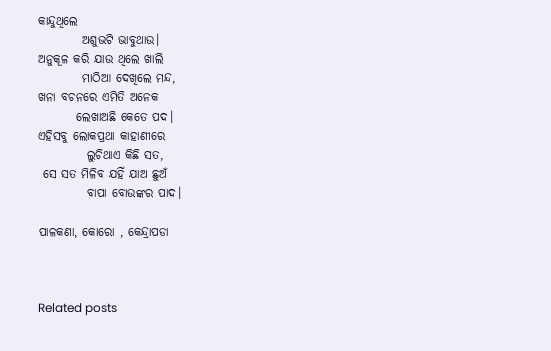କାନ୍ଦୁଥିଲେ
         ଅଶୁଭଟି ଭାବୁଥାଉ।
ଅନୁକୂଳ କରି ଯାଉ ଥିଲେ ଖାଲି
         ମାଠିଆ ଦେଖିଲେ ମନ୍ଦ,
ଖନା ବଚନରେ ଏମିତି ଅନେକ
        ଲେଖାଅଛି କେତେ ପଦ।
ଏହିସବୁ ଲୋକପ୍ରଥା କାହାଣୀରେ
          ଲୁଚିଥାଏ କିଛି ସତ,
 ସେ ସତ ମିଳିବ ଯହିଁ ଯାଅ ଛୁଅଁ
          ବାପା ବୋଉଙ୍କର ପାଦ।

ପାଳକଣା‌, କୋରୋ‌ ‌, କେନ୍ଦ୍ରାପଡା



Related posts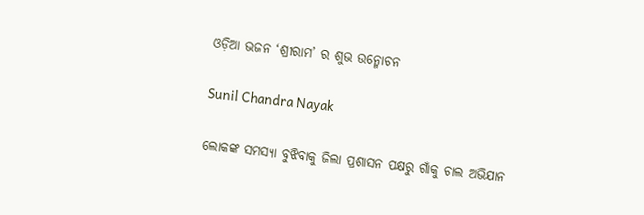ଓଡ଼ିଆ ଭଜନ ‘ଶ୍ରୀରାମ’ ର ଶୁଭ ଉନ୍ମୋଚନ

Sunil Chandra Nayak

ଲୋକଙ୍କ ସମସ୍ୟା ବୁଝିବାକୁ ଜିଲା ପ୍ରଶାସନ ପକ୍ଷରୁ ଗାଁକୁ ଚାଲ ଅଭିଯାନ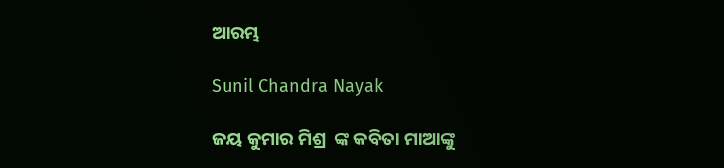ଆରମ୍ଭ

Sunil Chandra Nayak

ଜୟ କୁମାର ମିଶ୍ର  ଙ୍କ କବିତା ମାଆଙ୍କୁ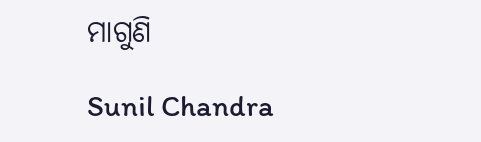ମାଗୁଣି

Sunil Chandra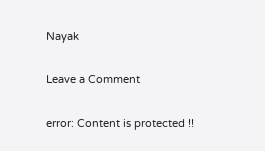Nayak

Leave a Comment

error: Content is protected !!